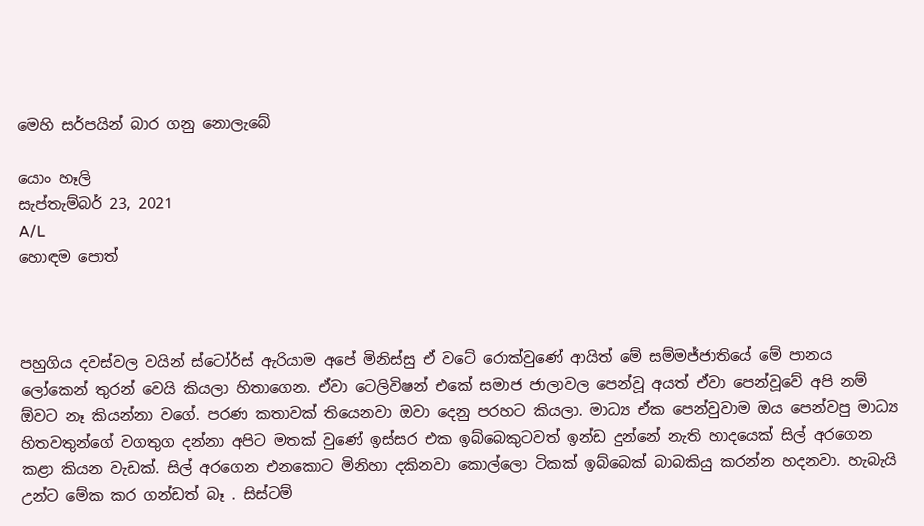මෙහි සර්පයින් බාර ගනු නොලැබේ

යොං හෑලි
සැප්තැම්බර් 23, 2021
A/L
හොඳම පොත්



පහුගිය දවස්වල වයින් ස්ටෝර්ස් ඇරියාම අපේ මිනිස්සු ඒ වටේ රොක්වුණේ ආයිත් මේ සම්මජ්ජාතියේ මේ පානය ලෝකෙන් තුරන් වෙයි කියලා හිතාගෙන. ඒවා ටෙලිවිෂන් එකේ සමාජ ජාලාවල පෙන්වූ අයත් ඒවා පෙන්වූවේ අපි නම් ඕවට නෑ කියන්නා වගේ. පරණ කතාවක් තියෙනවා ඔවා දෙනු පරහට කියලා. මාධ්‍ය ඒක පෙන්වුවාම ඔය පෙන්වපු මාධ්‍ය හිතවතුන්ගේ වගතුග දන්නා අපිට මතක් වුණේ ඉස්සර එක ඉබ්බෙකුටවත් ඉන්ඩ දුන්නේ නැති හාදයෙක් සිල් අරගෙන කළා කියන වැඩක්. සිල් අරගෙන එනකොට මිනිහා දකිනවා කොල්ලො ටිකක් ඉබ්බෙක් බාබකියු කරන්න හදනවා. හැබැයි උන්ට මේක කර ගන්ඩත් බෑ . සිස්ටම්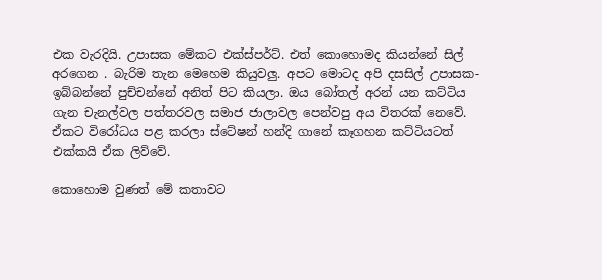එක වැරදියි. උපාසක මේකට එක්ස්පර්ට්. එත් කොහොමද කියන්නේ සිල් අරගෙන . බැරිම තැන මෙහෙම කියුවලු. අපට මොටද අපි දසසිල් උපාසක- ඉබ්බන්නේ පුච්චන්නේ අනිත් පිට කියලා. ඔය බෝතල් අරන් යන කට්ටිය ගැන චැනල්වල පත්තරවල සමාජ ජාලාවල පෙන්වපු අය විතරක් නෙවේ. ඒකට විරෝධය පළ කරලා ස්ටේෂන් හන්දි ගානේ කෑගහන කට්ටියටත් එක්කයි ඒක ලිව්වේ.

කොහොම වුණත් මේ කතාවට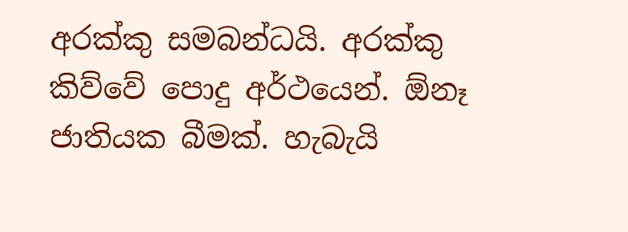අරක්කු සමබන්ධයි. අරක්කු කිව්වේ පොදු අර්ථයෙන්. ඕනෑ ජාතියක බීමක්. හැබැයි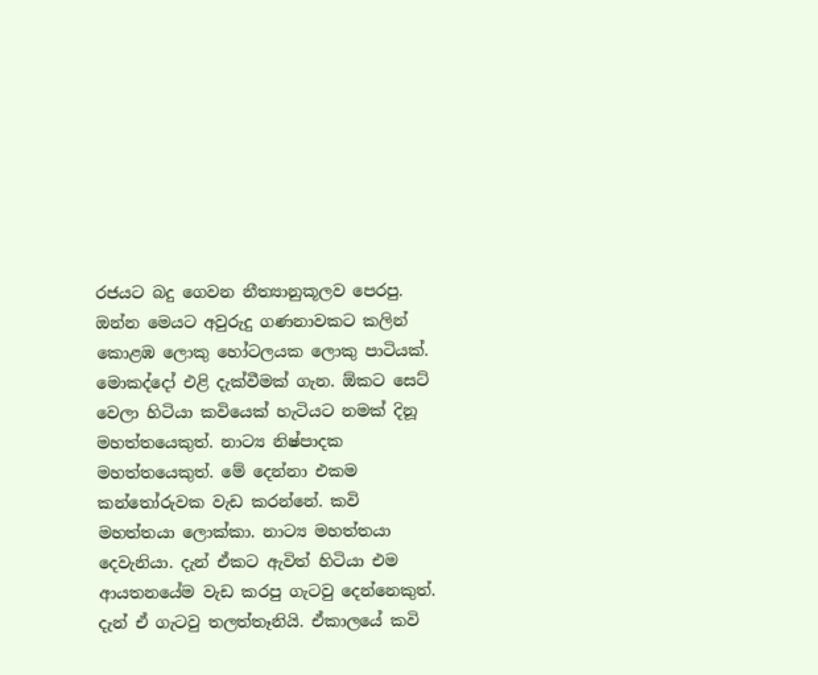රජයට බදු ගෙවන නීත්‍යානුකූලව පෙරපු. ඔන්න මෙයට අවුරුදු ගණනාවකට කලින් කොළඹ ලොකු හෝටලයක ලොකු පාටියක්. මොකද්දෝ එළි දැක්වීමක් ගැන. ඕකට සෙට් වෙලා හිටියා කවියෙක් හැටියට නමක් දිනූ මහත්තයෙකුත්. නාට්‍ය නිෂ්පාදක මහත්තයෙකුත්. මේ දෙන්නා එකම කන්තෝරුවක වැඩ කරන්නේ. කවි මහත්තයා ලොක්කා. නාට්‍ය මහත්තයා දෙවැනියා. දැන් ඒකට ඇවිත් හිටියා එම ආයතනයේම වැඩ කරපු ගැටවු දෙන්නෙකුත්. දැන් ඒ ගැටවු තලත්තෑනියි. ඒකාලයේ කවි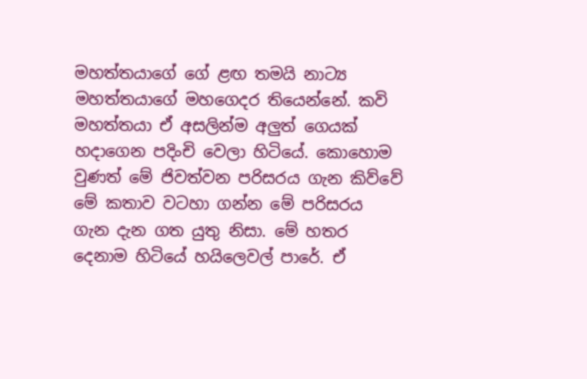මහත්තයාගේ ගේ ළඟ තමයි නාට්‍ය මහත්තයාගේ මහගෙදර තියෙන්නේ. කවි මහත්තයා ඒ අසලින්ම අලුත් ගෙයක් හදාගෙන පදිංචි වෙලා හිටියේ. කොහොම වුණත් මේ ජිවත්වන පරිසරය ගැන කිව්වේ මේ කතාව වටහා ගන්න මේ පරිසරය ගැන දැන ගත යුතු නිසා. මේ හතර දෙනාම හිටියේ හයිලෙවල් පාරේ. ඒ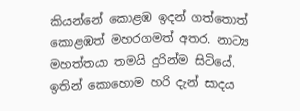කියන්නේ කොළඹ ඉදන් ගත්තොත් කොළඹත් මහරගමත් අතර. නාට්‍ය මහත්තයා තමයි දුරින්ම සිටියේ. ඉතින් කොහොම හරි දැන් සාදය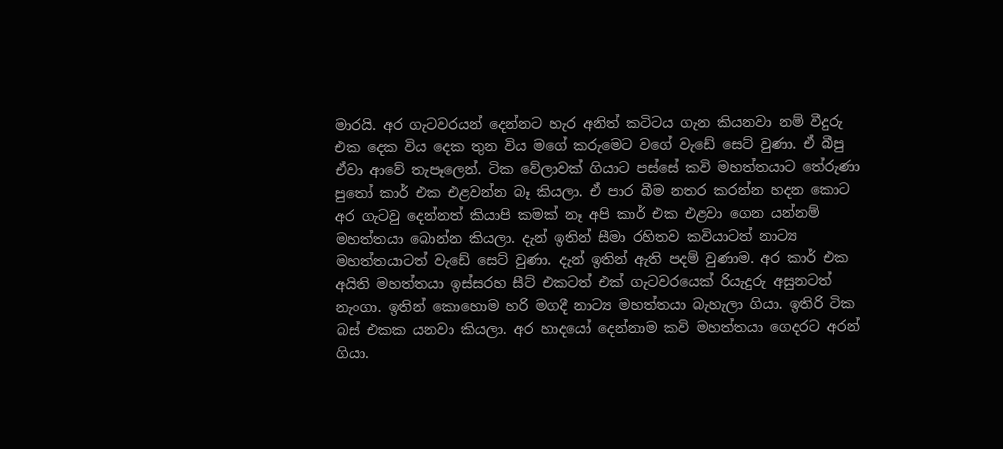මාරයි. අර ගැටවරයන් දෙන්නට හැර අනිත් කටිටය ගැන කියනවා නම් වීදුරු එක දෙක විය දෙක තුන විය මගේ කරුමෙට වගේ වැඩේ සෙට් වුණා. ඒ බීපු ඒවා ආවේ තැපෑලෙන්. ටික වේලාවක් ගියාට පස්සේ කවි මහත්තයාට තේරුණා පුතෝ කාර් එක එළවන්න බෑ කියලා. ඒ පාර බීම නතර කරන්න හදන කොට අර ගැටවු දෙන්නත් කියාපි කමක් නෑ අපි කාර් එක එළවා ගෙන යන්නම් මහත්තයා බොන්න කියලා. දැන් ඉතින් සීමා රහිතව කවියාටත් නාට්‍ය මහත්තයාටත් වැඩේ සෙට් වුණා. දැන් ඉතින් ඇති පදම් වුණාම. අර කාර් එක අයිති මහත්තයා ඉස්සරහ සීට් එකටත් එක් ගැටවරයෙක් රියැදුරු අසුනටත් නැංගා. ඉතින් කොහොම හරි මගදී නාට්‍ය මහත්තයා බැහැලා ගියා. ඉතිරි ටික බස් එකක යනවා කියලා. අර හාදයෝ දෙන්නාම කවි මහත්තයා ගෙදරට අරන් ගියා.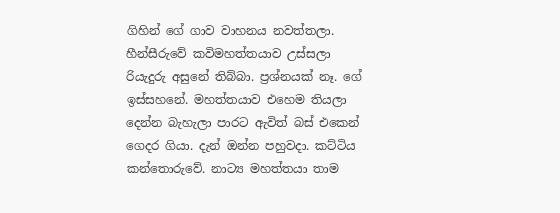ගිහින් ගේ ගාව වාහනය නවත්තලා. හීන්සීරුවේ කවිමහත්තයාව උස්සලා රියැදුරු අසුනේ තිබ්බා. ප්‍රශ්නයක් නෑ. ගේ ඉස්සහනේ. මහත්තයාව එහෙම තියලා දෙන්න බැහැලා පාරට ඇවිත් බස් එකෙන් ගෙදර ගියා. දැන් ඔන්න පහුවදා. කට්ටිය කන්තොරුවේ. නාට්‍ය මහත්තයා තාම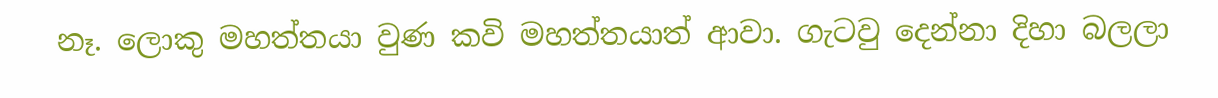නෑ. ලොකු මහත්තයා වුණ කවි මහත්තයාත් ආවා. ගැටවු දෙන්නා දිහා බලලා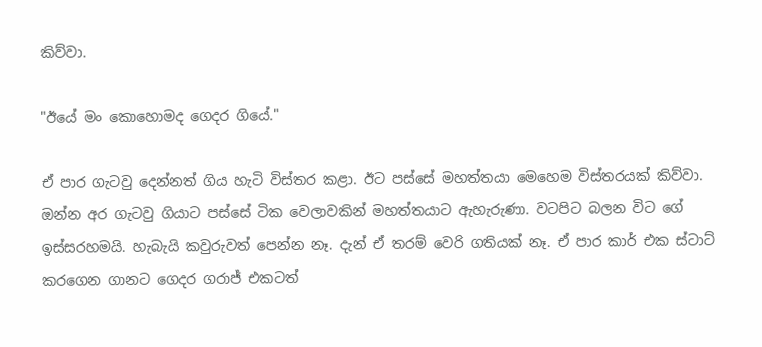කිව්වා.

"ඊයේ මං කොහොමද ගෙදර ගියේ."

ඒ පාර ගැටවු දෙන්නත් ගිය හැටි විස්තර කළා. ඊට පස්සේ මහත්තයා මෙහෙම විස්තරයක් කිව්වා. ඔන්න අර ගැටවු ගියාට පස්සේ ටික වෙලාවකින් මහත්තයාට ඇහැරුණා. වටපිට බලන විට ගේ ඉස්සරහමයි. හැබැයි කවුරුවත් පෙන්න නෑ. දැන් ඒ තරම් වෙරි ගතියක් නෑ. ඒ පාර කාර් එක ස්ටාට් කරගෙන ගානට ගෙදර ගරාජ් එකටත්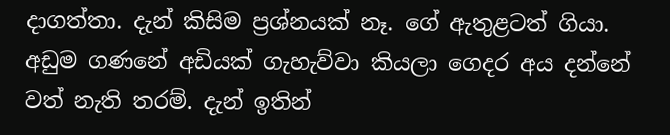දාගත්තා. දැන් කිසිම ප්‍රශ්නයක් නෑ. ගේ ඇතුළටත් ගියා. අඩුම ගණනේ අඩියක් ගැහැව්වා කියලා ගෙදර අය දන්නේ වත් නැති තරම්. දැන් ඉතින්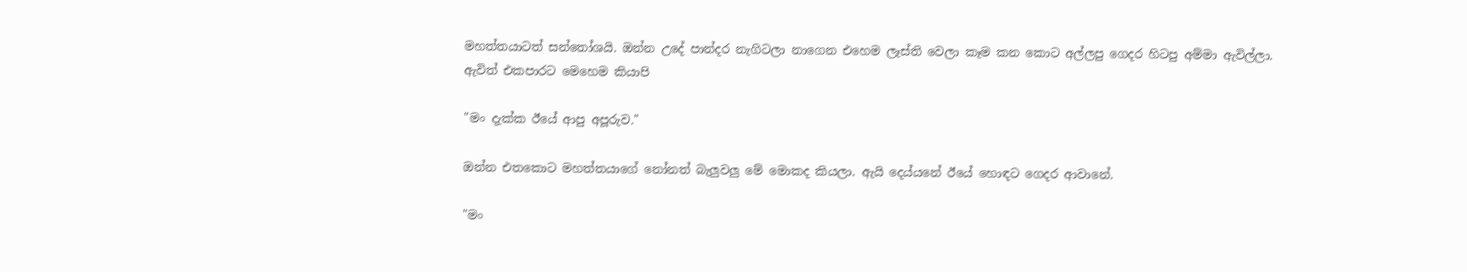මහත්තයාටත් සන්තෝශයි. ඔන්න උදේ පාන්දර නැගිටලා නාගෙන එහෙම ලෑස්ති වෙලා කෑම කන කොට අල්ලපු ගෙදර හිටපු අම්මා ඇවිල්ලා. ඇවිත් එකපාරට මෙහෙම කියාපි

"මං දැක්ක ඊයේ ආපු අපූරුව."

ඔන්න එතකොට මහත්තයාගේ නෝනත් බැලුවලු මේ මොකද කියලා. ඇයි දෙය්යනේ ඊයේ හොඳට ගෙදර ආවානේ.

"මං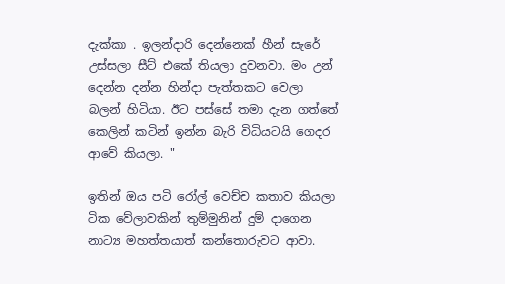දැක්කා . ඉලන්දාරි දෙන්නෙක් හීන් සැරේ උස්සලා සීට් එකේ තියලා දුවනවා. මං උන් දෙන්න දන්න හින්දා පැත්තකට වෙලා බලන් හිටියා. ඊට පස්සේ තමා දැන ගත්තේ කෙලින් කටින් ඉන්න බැරි විධියටයි ගෙදර ආවේ කියලා. "

ඉතින් ඔය පටි රෝල් වෙච්ච කතාව කියලා ටික වේලාවකින් තුම්මුනින් දුම් දාගෙන නාට්‍ය මහත්තයාත් කන්තොරුවට ආවා.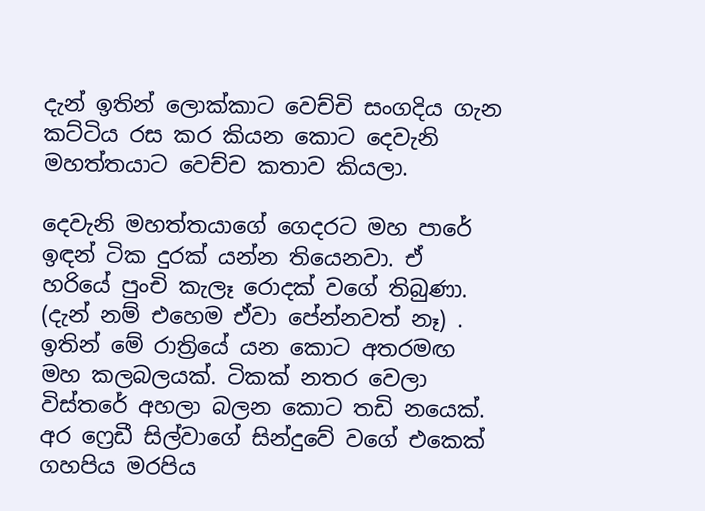දැන් ඉතින් ලොක්කාට වෙච්චි සංගදිය ගැන කට්ටිය රස කර කියන කොට දෙවැනි මහත්තයාට වෙච්ච කතාව කියලා.

දෙවැනි මහත්තයාගේ ගෙදරට මහ පාරේ ඉඳන් ටික දුරක් යන්න තියෙනවා. ඒ හරියේ පුංචි කැලෑ රොදක් වගේ තිබුණා. (දැන් නම් එහෙම ඒවා පේන්නවත් නෑ) . ඉතින් මේ රාත්‍රියේ යන කොට අතරමඟ මහ කලබලයක්. ටිකක් නතර වෙලා විස්තරේ අහලා බලන කොට තඩි නයෙක්. අර ෆ්‍රෙඩී සිල්වාගේ සින්දුවේ වගේ එකෙක් ගහපිය මරපිය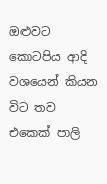ඔළුවට කොටපිය ආදි වශයෙන් කියන විට තව එකෙක් පාලි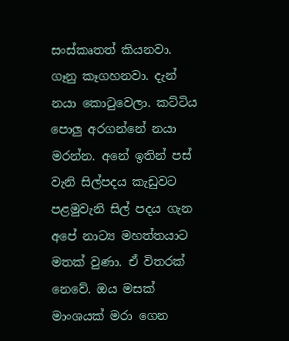සංස්කෘතත් කියනවා. ගෑනු කෑගහනවා. දැන් නයා කොටුවෙලා. කට්ටිය පොලු අරගන්නේ නයා මරන්න. අනේ ඉතින් පස් වැනි සිල්පදය කැඩුවට පළමුවැනි සිල් පදය ගැන අපේ නාට්‍ය මහත්තයාට මතක් වුණා. ඒ විතරක් නෙවේ. ඔය මසක් මාංශයක් මරා ගෙන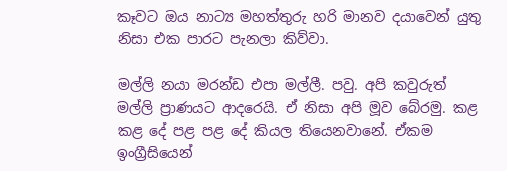කෑවට ඔය නාට්‍ය මහත්තුරු හරි මානව දයාවෙන් යුතු නිසා එක පාරට පැනලා කිව්වා.

මල්ලි නයා මරන්ඩ එපා මල්ලී. පවු. අපි කවුරුත් මල්ලි ප්‍රාණයට ආදරෙයි. ඒ නිසා අපි මූව බේරමු. කළ කළ දේ පළ පළ දේ කියල තියෙනවානේ. ඒකම ඉංග්‍රීසියෙන්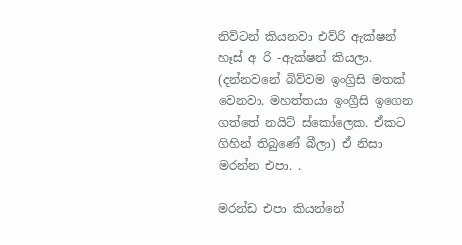නිව්ටන් කියනවා එව්රි ඇක්ෂන් හෑස් අ රි -ඇක්ෂන් කියලා. (දන්නවනේ බිව්වම ඉංග්‍රිසි මතක් වෙනවා. මහත්තයා ඉංග්‍රීසි ඉගෙන ගත්තේ නයිට් ස්කෝලෙක. ඒකට ගිහින් තිබුණේ බීලා) ඒ නිසා මරන්න එපා. .

මරන්ඩ එපා කියන්නේ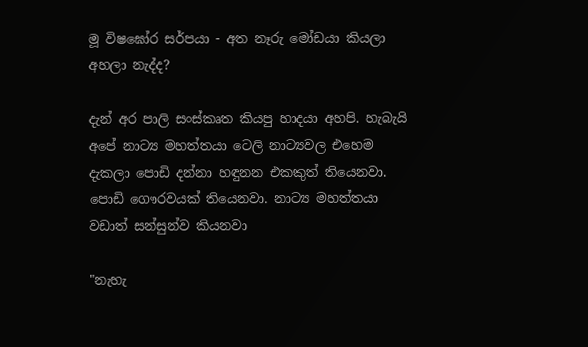මූ විෂඝෝර සර්පයා - අත නෑරු මෝඩයා කියලා අහලා නැද්ද?

දැන් අර පාලි සංස්කෘත කියපු හාදයා අහපි. හැබැයි අපේ නාට්‍ය මහත්තයා ටෙලි නාට්‍යවල එහෙම දැකලා පොඩි දන්නා හඳුනන එකකුත් තියෙනවා. පොඩි ගෞරවයක් තියෙනවා. නාට්‍ය මහත්තයා වඩාත් සන්සුන්ව කියනවා

"නැහැ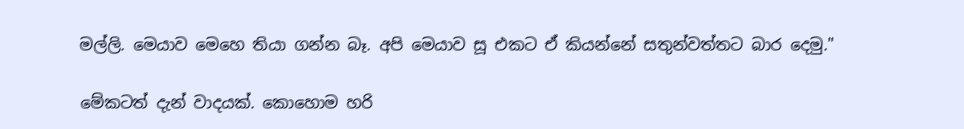මල්ලි. මෙයාව මෙහෙ තියා ගන්න බෑ. අපි මෙයාව සූ එකට ඒ කියන්නේ සතුන්වත්තට බාර දෙමු."

මේකටත් දැන් වාදයක්. කොහොම හරි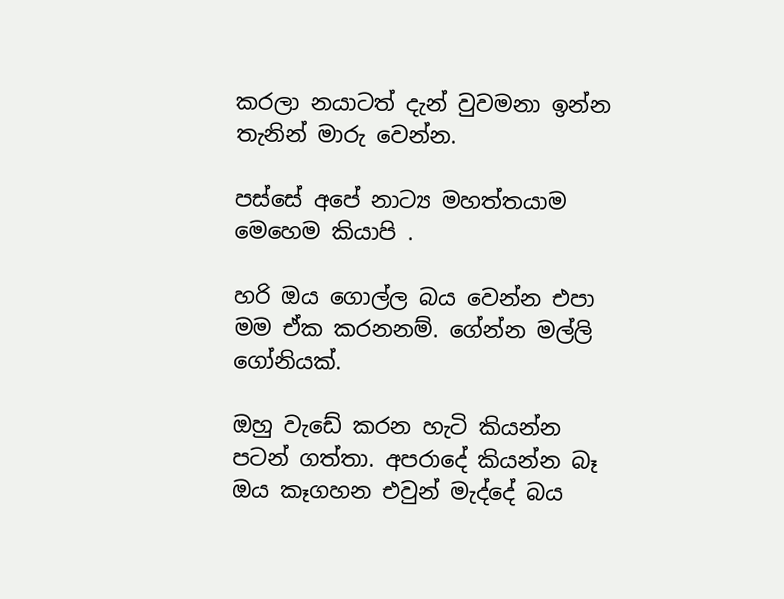කරලා නයාටත් දැන් වුවමනා ඉන්න තැනින් මාරු වෙන්න.

පස්සේ අපේ නාට්‍ය මහත්තයාම මෙහෙම කියාපි .

හරි ඔය ගොල්ල බය වෙන්න එපා මම ඒක කරනනම්. ගේන්න මල්ලි ගෝනියක්.

ඔහු වැඩේ කරන හැටි කියන්න පටන් ගත්තා. අපරාදේ කියන්න බෑ ඔය කෑගහන එවුන් මැද්දේ බය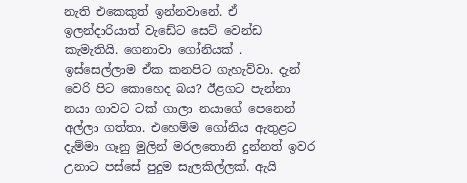නැති එකෙකුත් ඉන්නවානේ. ඒ ඉලන්දාරියාත් වැඩේට සෙට් වෙන්ඩ කැමැතියි. ගෙනාවා ගෝනියක් . ඉස්සෙල්ලාම ඒක කනපිට ගැහැව්වා. දැන් වෙරි පිට කොහෙද බය? ඊළගට පැන්නා නයා ගාවට ටක් ගාලා නයාගේ පෙනෙන් අල්ලා ගත්තා. එහෙම්ම ගෝනිය ඇතුළට දැම්මා ගෑනු මුලින් මරලතොනි දුන්නත් ඉවර උනාට පස්සේ පුදුම සැලකිල්ලක්. ඇයි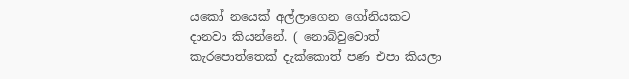යකෝ නයෙක් අල්ලාගෙන ගෝනියකට දානවා කියන්නේ. ( නොබිවුවොත් කැරපොත්තෙක් දැක්කොත් පණ එපා කියලා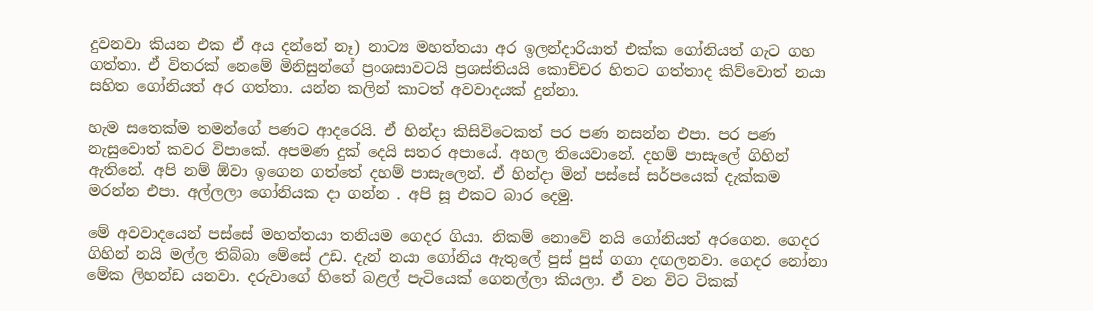දුවනවා කියන එක ඒ අය දන්නේ නෑ) නාට්‍ය මහත්තයා අර ඉලන්දාරියාත් එක්ක ගෝනියත් ගැට ගහ ගත්තා. ඒ විතරක් නෙමේ මිනිසුන්ගේ ප්‍රංශසාවටයි ප්‍රශස්තියයි කොච්චර හිතට ගත්තාද කිව්වොත් නයා සහිත ගෝනියත් අර ගත්තා. යන්න කලින් කාටත් අවවාදයක් දුන්නා.

හැම සතෙක්ම තමන්ගේ පණට ආදරෙයි. ඒ හින්දා කිසිවිටෙකත් පර පණ නසන්න එපා. පර පණ නැසුවොත් කවර විපාකේ. අපමණ දුක් දෙයි සතර අපායේ. අහල තියෙවානේ. දහම් පාසැලේ ගිහින් ඇතිනේ. අපි නම් ඕවා ඉගෙන ගත්තේ දහම් පාසැලෙන්. ඒ හින්දා මින් පස්සේ සර්පයෙක් දැක්කම මරන්න එපා. අල්ලලා ගෝනියක දා ගන්න . අපි සූ එකට බාර දෙමු.

මේ අවවාදයෙන් පස්සේ මහත්තයා තනියම ගෙදර ගියා. නිකම් නොවේ නයි ගෝනියත් අරගෙන. ගෙදර ගිහින් නයි මල්ල තිබ්බා මේසේ උඩ. දැන් නයා ගෝනිය ඇතුලේ පුස් පුස් ගගා දඟලනවා. ගෙදර නෝනා මේක ලිහන්ඩ යනවා. දරුවාගේ හිතේ බළල් පැටියෙක් ගෙනල්ලා කියලා. ඒ වන විට ටිකක්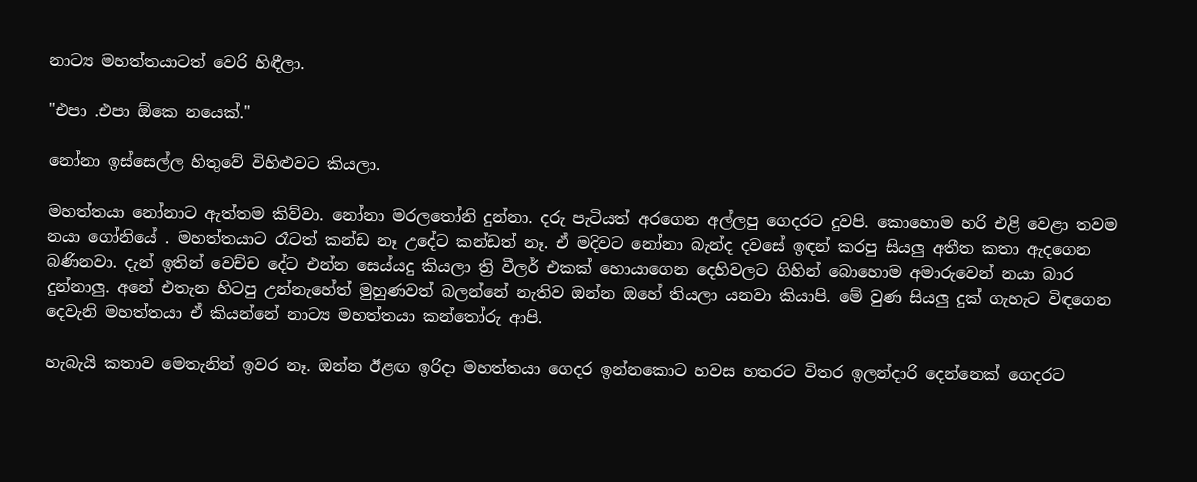නාට්‍ය මහත්තයාටත් වෙරි හිඳීලා.

"එපා .එපා ඕකෙ නයෙක්."

නෝනා ඉස්සෙල්ල හිතුවේ විහිළුවට කියලා.

මහත්තයා නෝනාට ඇත්තම කිව්වා. නෝනා මරලතෝනි දුන්නා. දරු පැටියත් අරගෙන අල්ලපු ගෙදරට දුවපි. කොහොම හරි එළි වෙළා තවම නයා ගෝනියේ . මහත්තයාට රෑටත් කන්ඩ නෑ උදේට කන්ඩත් නෑ. ඒ මදිවට නෝනා බැන්ද දවසේ ඉඳන් කරපු සියලු අතීත කතා ඇදගෙන බණිනවා. දැන් ඉතින් වෙච්ච දේට එන්න සෙය්යදු කියලා ත්‍රි වීලර් එකක් හොයාගෙන දෙහිවලට ගිහින් බොහොම අමාරුවෙන් නයා බාර දුන්නාලු. අනේ එතැන හිටපු උන්නැහේත් මුහුණවත් බලන්නේ නැතිව ඔන්න ඔහේ තියලා යනවා කියාපි. මේ වුණ සියලු දුක් ගැහැට විඳගෙන දෙවැනි මහත්තයා ඒ කියන්නේ නාට්‍ය මහත්තයා කන්තෝරු ආපි.

හැබැයි කතාව මෙතැනින් ඉවර නෑ. ඔන්න ඊළඟ ඉරිදා මහත්තයා ගෙදර ඉන්නකොට හවස හතරට විතර ඉලන්දාරි දෙන්නෙක් ගෙදරට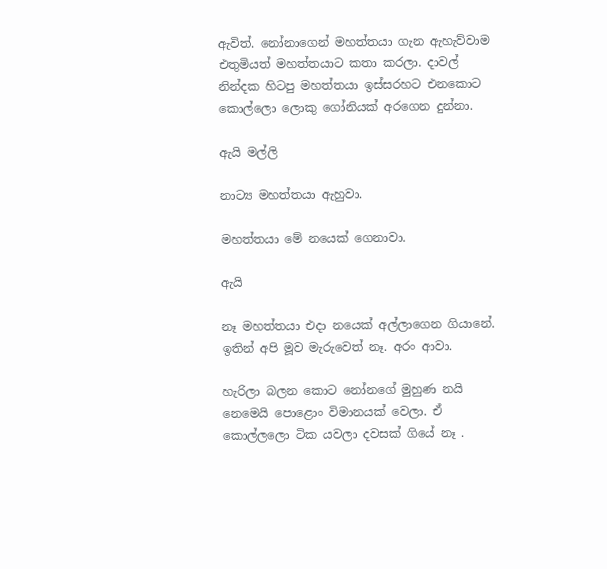ඇවිත්. නෝනාගෙන් මහත්තයා ගැන ඇහැව්වාම එතුමියත් මහත්තයාට කතා කරලා. දාවල් නින්දක හිටපු මහත්තයා ඉස්සරහට එනකොට කොල්ලො ලොකු ගෝනියක් අරගෙන දුන්නා.

ඇයි මල්ලි

නාට්‍ය මහත්තයා ඇහුවා.

මහත්තයා මේ නයෙක් ගෙනාවා.

ඇයි

නෑ මහත්තයා එදා නයෙක් අල්ලාගෙන ගියානේ. ඉතින් අපි මූව මැරුවෙත් නෑ. අරං ආවා.

හැරිලා බලන කොට නෝනගේ මුහුණ නයි නෙමෙයි පොළොං විමානයක් වෙලා. ඒ කොල්ලලො ටික යවලා දවසක් ගියේ නෑ .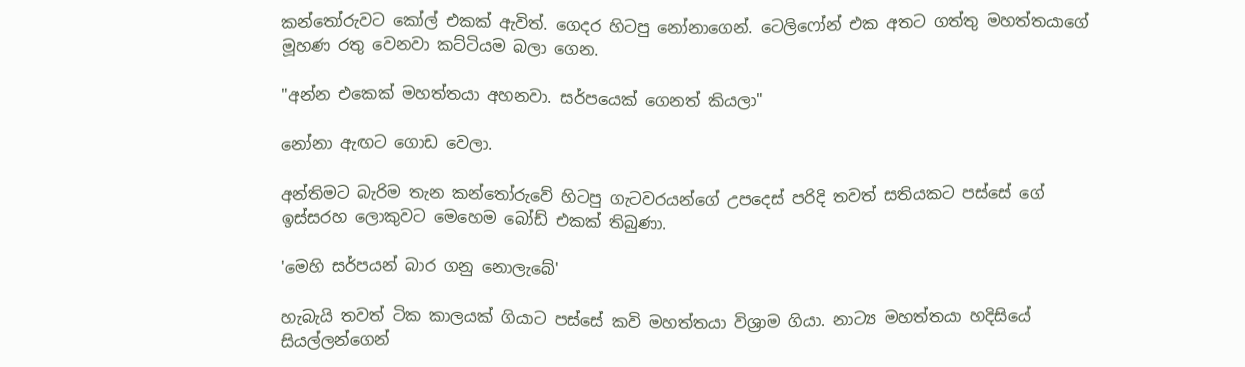කන්තෝරුවට කෝල් එකක් ඇවිත්. ගෙදර හිටපු නෝනාගෙන්. ටෙලිෆෝන් එක අතට ගත්තු මහත්තයාගේ මූහණ රතු වෙනවා කට්ටියම බලා ගෙන.

"අන්න එකෙක් මහත්තයා අහනවා. සර්පයෙක් ගෙනත් කියලා"

නෝනා ඇඟට ගොඩ වෙලා.

අන්තිමට බැරිම තැන කන්තෝරුවේ හිටපු ගැටවරයන්ගේ උපදෙස් පරිදි තවත් සතියකට පස්සේ ගේ ඉස්සරහ ලොකුවට මෙහෙම බෝඩ් එකක් තිබුණා.

'මෙහි සර්පයන් බාර ගනු නොලැබේ'

හැබැයි තවත් ටික කාලයක් ගියාට පස්සේ කවි මහත්තයා විශ්‍රාම ගියා. නාට්‍ය මහත්තයා හදිසියේ සියල්ලන්ගෙන්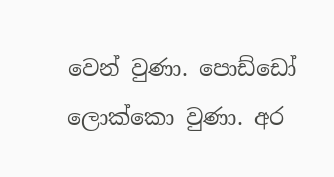වෙන් වුණා. පොඩ්ඩෝ ලොක්කො වුණා. අර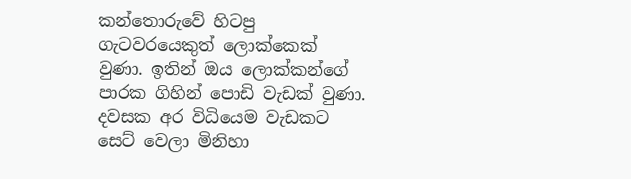කන්තොරුවේ හිටපු ගැටවරයෙකුත් ලොක්කෙක් වුණා. ඉතින් ඔය ලොක්කන්ගේ පාරක ගිහින් පොඩි වැඩක් වුණා. දවසක අර විධියෙම වැඩකට සෙට් වෙලා මිනිහා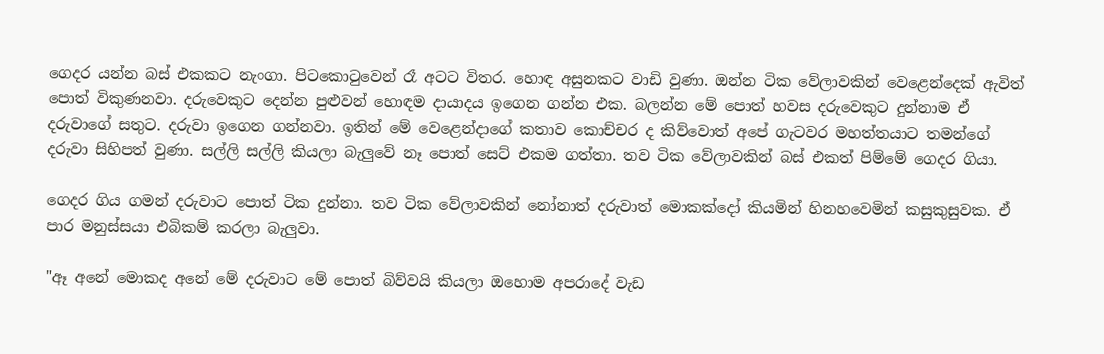ගෙදර යන්න බස් එකකට නැංගා. පිටකොටුවෙන් රෑ අටට විතර. හොඳ අසුනකට වාඩි වුණා. ඔන්න ටික වේලාවකින් වෙළෙන්දෙක් ඇවිත් පොත් විකුණනවා. දරුවෙකුට දෙන්න පුළුවන් හොඳම දායාදය ඉගෙන ගන්න එක. බලන්න මේ පොත් හවස දරුවෙකුට දුන්නාම ඒ දරුවාගේ සතුට. දරුවා ඉගෙන ගන්නවා. ඉතින් මේ වෙළෙන්දාගේ කතාව කොච්චර ද කිව්වොත් අපේ ගැටවර මහත්තයාට තමන්ගේ දරුවා සිහිපත් වුණා. සල්ලි සල්ලි කියලා බැලුවේ නෑ පොත් සෙට් එකම ගත්තා. තව ටික වේලාවකින් බස් එකත් පිම්මේ ගෙදර ගියා.

ගෙදර ගිය ගමන් දරුවාට පොත් ටික දුන්නා. තව ටික වේලාවකින් නෝනාත් දරුවාත් මොකක්දෝ කියමින් හිනහවෙමින් කසුකුසුවක. ඒ පාර මනුස්සයා එබිකම් කරලා බැලුවා.

"ඈ අනේ මොකද අනේ මේ දරුවාට මේ පොත් බිව්වයි කියලා ඔහොම අපරාදේ වැඩ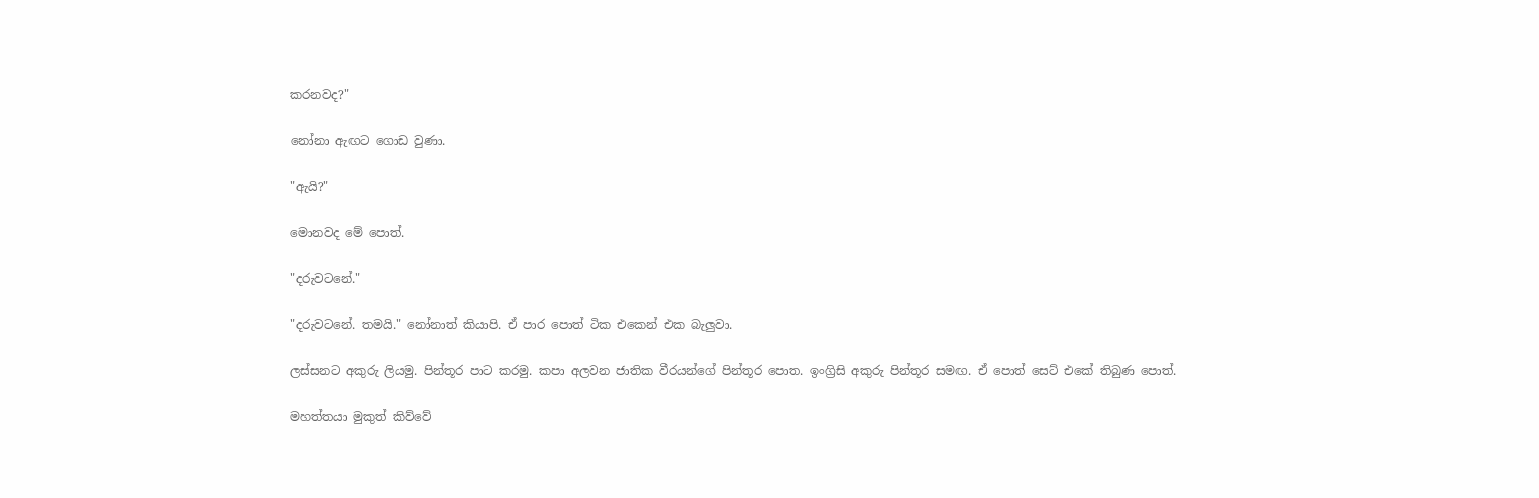කරනවද?"

නෝනා ඇඟට ගොඩ වුණා.

"ඇයි?"

මොනවද මේ පොත්.

"දරුවටනේ."

"දරුවටනේ. තමයි." නෝනාත් කියාපි. ඒ පාර පොත් ටික එකෙන් එක බැලුවා.

ලස්සනට අකුරු ලියමු. පින්තූර පාට කරමු. කපා අලවන ජාතික වීරයන්ගේ පින්තූර පොත. ඉංග්‍රිසි අකුරු පින්තූර සමඟ. ඒ පොත් සෙට් එකේ තිබුණ පොත්.

මහත්තයා මුකුත් කිව්වේ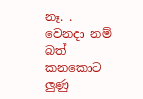නෑ. . වෙනදා නම් බත් කනකොට ලුණු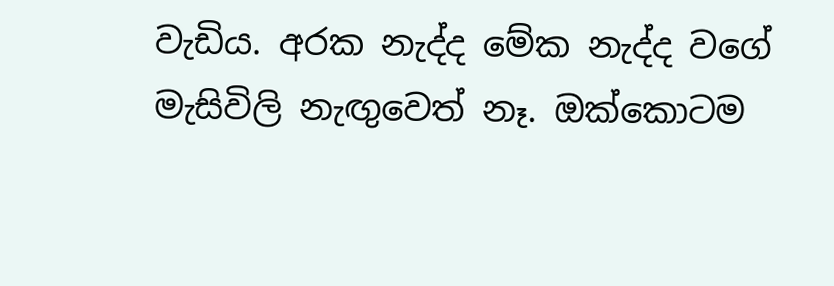වැඩිය. අරක නැද්ද මේක නැද්ද වගේ මැසිවිලි නැඟුවෙත් නෑ. ඔක්කොටම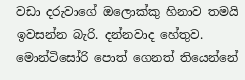වඩා දරුවාගේ ඔලොක්කු හිනාව තමයි ඉවසන්න බැරි. දන්නවාද හේතුව. මොන්ටිසෝරි පොත් ගෙනත් තියෙන්නේ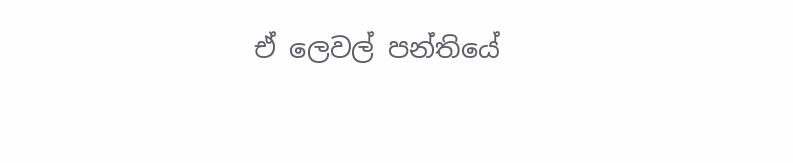ඒ ලෙවල් පන්තියේ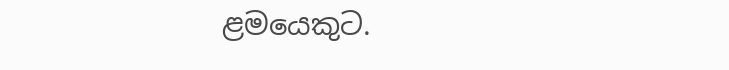ළමයෙකුට.